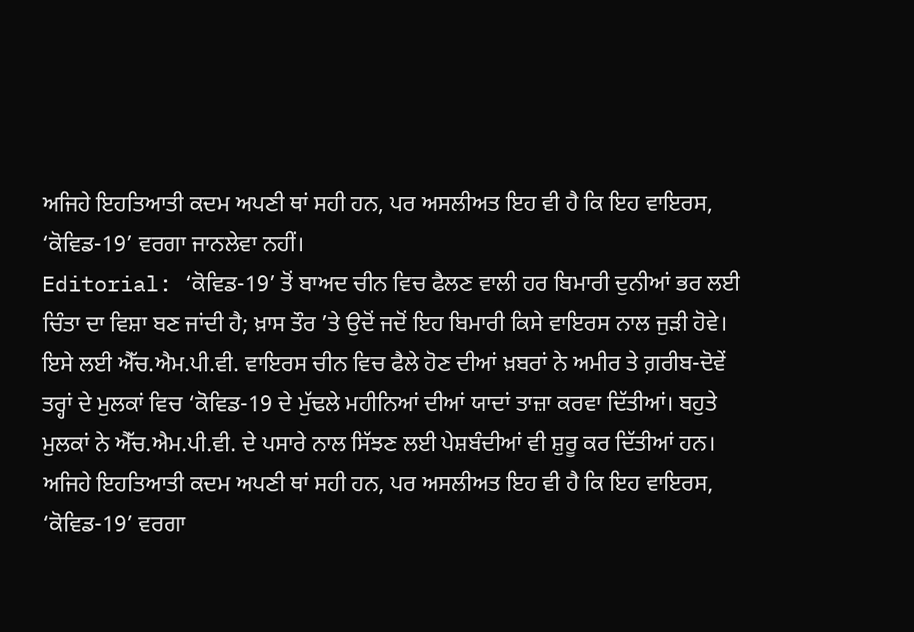ਅਜਿਹੇ ਇਹਤਿਆਤੀ ਕਦਮ ਅਪਣੀ ਥਾਂ ਸਹੀ ਹਨ, ਪਰ ਅਸਲੀਅਤ ਇਹ ਵੀ ਹੈ ਕਿ ਇਹ ਵਾਇਰਸ, ‘ਕੋਵਿਡ-19’ ਵਰਗਾ ਜਾਨਲੇਵਾ ਨਹੀਂ।
Editorial: ‘ਕੋਵਿਡ-19’ ਤੋਂ ਬਾਅਦ ਚੀਨ ਵਿਚ ਫੈਲਣ ਵਾਲੀ ਹਰ ਬਿਮਾਰੀ ਦੁਨੀਆਂ ਭਰ ਲਈ ਚਿੰਤਾ ਦਾ ਵਿਸ਼ਾ ਬਣ ਜਾਂਦੀ ਹੈ; ਖ਼ਾਸ ਤੌਰ ’ਤੇ ਉਦੋਂ ਜਦੋਂ ਇਹ ਬਿਮਾਰੀ ਕਿਸੇ ਵਾਇਰਸ ਨਾਲ ਜੁੜੀ ਹੋਵੇ। ਇਸੇ ਲਈ ਐੱਚ.ਐਮ.ਪੀ.ਵੀ. ਵਾਇਰਸ ਚੀਨ ਵਿਚ ਫੈਲੇ ਹੋਣ ਦੀਆਂ ਖ਼ਬਰਾਂ ਨੇ ਅਮੀਰ ਤੇ ਗ਼ਰੀਬ-ਦੋਵੇਂ ਤਰ੍ਹਾਂ ਦੇ ਮੁਲਕਾਂ ਵਿਚ ‘ਕੋਵਿਡ-19 ਦੇ ਮੁੱਢਲੇ ਮਹੀਨਿਆਂ ਦੀਆਂ ਯਾਦਾਂ ਤਾਜ਼ਾ ਕਰਵਾ ਦਿੱਤੀਆਂ। ਬਹੁਤੇ ਮੁਲਕਾਂ ਨੇ ਐੱਚ.ਐਮ.ਪੀ.ਵੀ. ਦੇ ਪਸਾਰੇ ਨਾਲ ਸਿੱਝਣ ਲਈ ਪੇਸ਼ਬੰਦੀਆਂ ਵੀ ਸ਼ੁਰੂ ਕਰ ਦਿੱਤੀਆਂ ਹਨ। ਅਜਿਹੇ ਇਹਤਿਆਤੀ ਕਦਮ ਅਪਣੀ ਥਾਂ ਸਹੀ ਹਨ, ਪਰ ਅਸਲੀਅਤ ਇਹ ਵੀ ਹੈ ਕਿ ਇਹ ਵਾਇਰਸ, ‘ਕੋਵਿਡ-19’ ਵਰਗਾ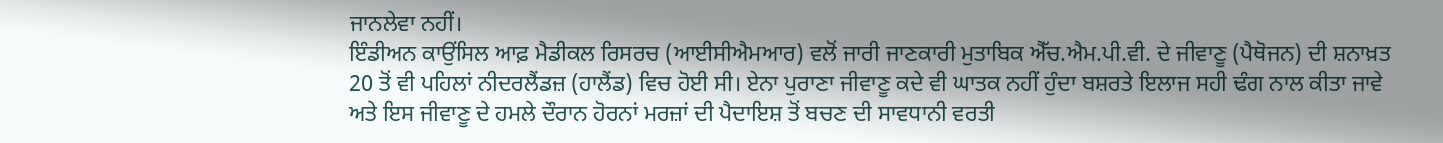ਜਾਨਲੇਵਾ ਨਹੀਂ।
ਇੰਡੀਅਨ ਕਾਉਂਸਿਲ ਆਫ਼ ਮੈਡੀਕਲ ਰਿਸਰਚ (ਆਈਸੀਐਮਆਰ) ਵਲੋਂ ਜਾਰੀ ਜਾਣਕਾਰੀ ਮੁਤਾਬਿਕ ਐੱਚ.ਐਮ.ਪੀ.ਵੀ. ਦੇ ਜੀਵਾਣੂ (ਪੈਥੋਜਨ) ਦੀ ਸ਼ਨਾਖ਼ਤ 20 ਤੋਂ ਵੀ ਪਹਿਲਾਂ ਨੀਦਰਲੈਂਡਜ਼ (ਹਾਲੈਂਡ) ਵਿਚ ਹੋਈ ਸੀ। ਏਨਾ ਪੁਰਾਣਾ ਜੀਵਾਣੂ ਕਦੇ ਵੀ ਘਾਤਕ ਨਹੀਂ ਹੁੰਦਾ ਬਸ਼ਰਤੇ ਇਲਾਜ ਸਹੀ ਢੰਗ ਨਾਲ ਕੀਤਾ ਜਾਵੇ ਅਤੇ ਇਸ ਜੀਵਾਣੂ ਦੇ ਹਮਲੇ ਦੌਰਾਨ ਹੋਰਨਾਂ ਮਰਜ਼ਾਂ ਦੀ ਪੈਦਾਇਸ਼ ਤੋਂ ਬਚਣ ਦੀ ਸਾਵਧਾਨੀ ਵਰਤੀ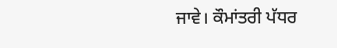ਜਾਵੇ। ਕੌਮਾਂਤਰੀ ਪੱਧਰ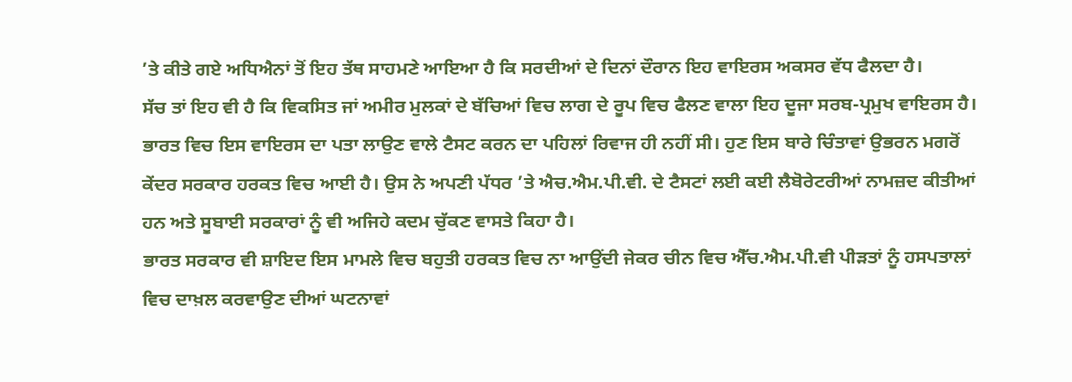’ਤੇ ਕੀਤੇ ਗਏ ਅਧਿਐਨਾਂ ਤੋਂ ਇਹ ਤੱਥ ਸਾਹਮਣੇ ਆਇਆ ਹੈ ਕਿ ਸਰਦੀਆਂ ਦੇ ਦਿਨਾਂ ਦੌਰਾਨ ਇਹ ਵਾਇਰਸ ਅਕਸਰ ਵੱਧ ਫੈਲਦਾ ਹੈ।
ਸੱਚ ਤਾਂ ਇਹ ਵੀ ਹੈ ਕਿ ਵਿਕਸਿਤ ਜਾਂ ਅਮੀਰ ਮੁਲਕਾਂ ਦੇ ਬੱਚਿਆਂ ਵਿਚ ਲਾਗ ਦੇ ਰੂਪ ਵਿਚ ਫੈਲਣ ਵਾਲਾ ਇਹ ਦੂਜਾ ਸਰਬ-ਪ੍ਰਮੁਖ ਵਾਇਰਸ ਹੈ। ਭਾਰਤ ਵਿਚ ਇਸ ਵਾਇਰਸ ਦਾ ਪਤਾ ਲਾਉਣ ਵਾਲੇ ਟੈਸਟ ਕਰਨ ਦਾ ਪਹਿਲਾਂ ਰਿਵਾਜ ਹੀ ਨਹੀਂ ਸੀ। ਹੁਣ ਇਸ ਬਾਰੇ ਚਿੰਤਾਵਾਂ ਉਭਰਨ ਮਗਰੋਂ ਕੇਂਦਰ ਸਰਕਾਰ ਹਰਕਤ ਵਿਚ ਆਈ ਹੈ। ਉਸ ਨੇ ਅਪਣੀ ਪੱਧਰ ’ਤੇ ਐਚ.ਐਮ.ਪੀ.ਵੀ. ਦੇ ਟੈਸਟਾਂ ਲਈ ਕਈ ਲੈਬੋਰੇਟਰੀਆਂ ਨਾਮਜ਼ਦ ਕੀਤੀਆਂ ਹਨ ਅਤੇ ਸੂਬਾਈ ਸਰਕਾਰਾਂ ਨੂੰ ਵੀ ਅਜਿਹੇ ਕਦਮ ਚੁੱਕਣ ਵਾਸਤੇ ਕਿਹਾ ਹੈ।
ਭਾਰਤ ਸਰਕਾਰ ਵੀ ਸ਼ਾਇਦ ਇਸ ਮਾਮਲੇ ਵਿਚ ਬਹੁਤੀ ਹਰਕਤ ਵਿਚ ਨਾ ਆਉਂਦੀ ਜੇਕਰ ਚੀਨ ਵਿਚ ਐੱਚ.ਐਮ.ਪੀ.ਵੀ ਪੀੜਤਾਂ ਨੂੰ ਹਸਪਤਾਲਾਂ ਵਿਚ ਦਾਖ਼ਲ ਕਰਵਾਉਣ ਦੀਆਂ ਘਟਨਾਵਾਂ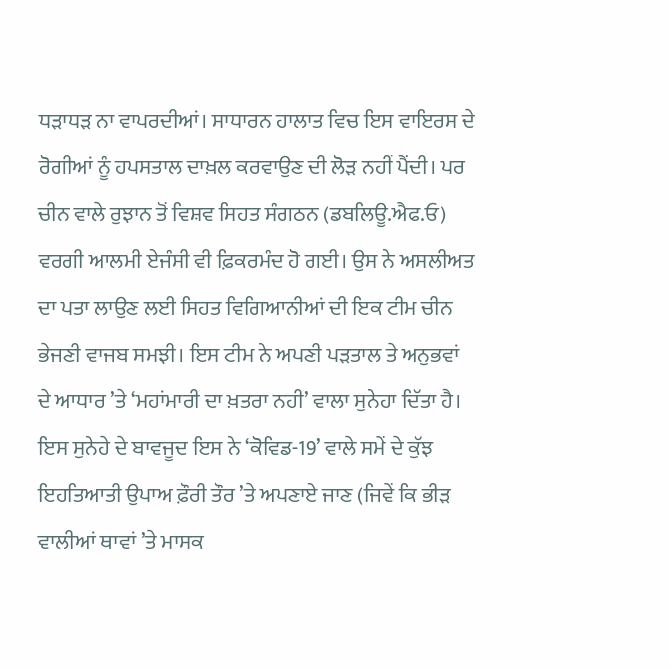ਧੜਾਧੜ ਨਾ ਵਾਪਰਦੀਆਂ। ਸਾਧਾਰਨ ਹਾਲਾਤ ਵਿਚ ਇਸ ਵਾਇਰਸ ਦੇ ਰੋਗੀਆਂ ਨੂੰ ਹਪਸਤਾਲ ਦਾਖ਼ਲ ਕਰਵਾਉਣ ਦੀ ਲੋੜ ਨਹੀਂ ਪੈਂਦੀ। ਪਰ ਚੀਨ ਵਾਲੇ ਰੁਝਾਨ ਤੋਂ ਵਿਸ਼ਵ ਸਿਹਤ ਸੰਗਠਨ (ਡਬਲਿਊ.ਐਫ.ਓ) ਵਰਗੀ ਆਲਮੀ ਏਜੰਸੀ ਵੀ ਫ਼ਿਕਰਮੰਦ ਹੋ ਗਈ। ਉਸ ਨੇ ਅਸਲੀਅਤ ਦਾ ਪਤਾ ਲਾਉਣ ਲਈ ਸਿਹਤ ਵਿਗਿਆਨੀਆਂ ਦੀ ਇਕ ਟੀਮ ਚੀਨ ਭੇਜਣੀ ਵਾਜਬ ਸਮਝੀ। ਇਸ ਟੀਮ ਨੇ ਅਪਣੀ ਪੜਤਾਲ ਤੇ ਅਨੁਭਵਾਂ ਦੇ ਆਧਾਰ ’ਤੇ ‘ਮਹਾਂਮਾਰੀ ਦਾ ਖ਼ਤਰਾ ਨਹੀ’ ਵਾਲਾ ਸੁਨੇਹਾ ਦਿੱਤਾ ਹੈ।
ਇਸ ਸੁਨੇਹੇ ਦੇ ਬਾਵਜੂਦ ਇਸ ਨੇ ‘ਕੋਵਿਡ-19’ ਵਾਲੇ ਸਮੇਂ ਦੇ ਕੁੱਝ ਇਹਤਿਆਤੀ ਉਪਾਅ ਫ਼ੌਰੀ ਤੌਰ ’ਤੇ ਅਪਣਾਏ ਜਾਣ (ਜਿਵੇਂ ਕਿ ਭੀੜ ਵਾਲੀਆਂ ਥਾਵਾਂ ’ਤੇ ਮਾਸਕ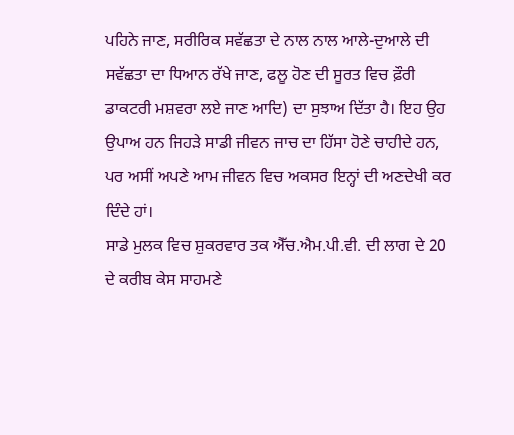ਪਹਿਨੇ ਜਾਣ, ਸਰੀਰਿਕ ਸਵੱਛਤਾ ਦੇ ਨਾਲ ਨਾਲ ਆਲੇ-ਦੁਆਲੇ ਦੀ ਸਵੱਛਤਾ ਦਾ ਧਿਆਨ ਰੱਖੇ ਜਾਣ, ਫਲੂ ਹੋਣ ਦੀ ਸੂਰਤ ਵਿਚ ਫ਼ੌਰੀ ਡਾਕਟਰੀ ਮਸ਼ਵਰਾ ਲਏ ਜਾਣ ਆਦਿ) ਦਾ ਸੁਝਾਅ ਦਿੱਤਾ ਹੈ। ਇਹ ਉਹ ਉਪਾਅ ਹਨ ਜਿਹੜੇ ਸਾਡੀ ਜੀਵਨ ਜਾਚ ਦਾ ਹਿੱਸਾ ਹੋਣੇ ਚਾਹੀਦੇ ਹਨ, ਪਰ ਅਸੀਂ ਅਪਣੇ ਆਮ ਜੀਵਨ ਵਿਚ ਅਕਸਰ ਇਨ੍ਹਾਂ ਦੀ ਅਣਦੇਖੀ ਕਰ ਦਿੰਦੇ ਹਾਂ।
ਸਾਡੇ ਮੁਲਕ ਵਿਚ ਸ਼ੁਕਰਵਾਰ ਤਕ ਐੱਚ.ਐਮ.ਪੀ.ਵੀ. ਦੀ ਲਾਗ ਦੇ 20 ਦੇ ਕਰੀਬ ਕੇਸ ਸਾਹਮਣੇ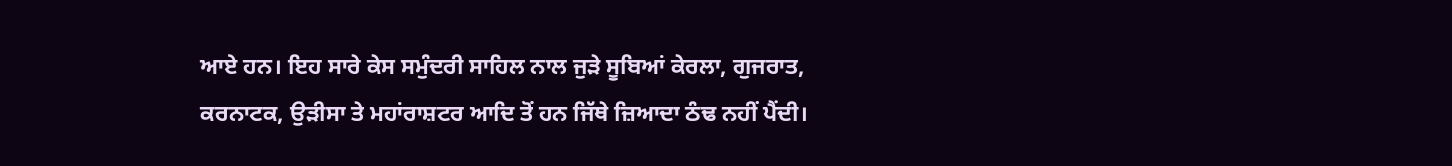ਆਏ ਹਨ। ਇਹ ਸਾਰੇ ਕੇਸ ਸਮੁੰਦਰੀ ਸਾਹਿਲ ਨਾਲ ਜੁੜੇ ਸੂਬਿਆਂ ਕੇਰਲਾ, ਗੁਜਰਾਤ, ਕਰਨਾਟਕ, ਉੜੀਸਾ ਤੇ ਮਹਾਂਰਾਸ਼ਟਰ ਆਦਿ ਤੋਂ ਹਨ ਜਿੱਥੇ ਜ਼ਿਆਦਾ ਠੰਢ ਨਹੀਂ ਪੈਂਦੀ।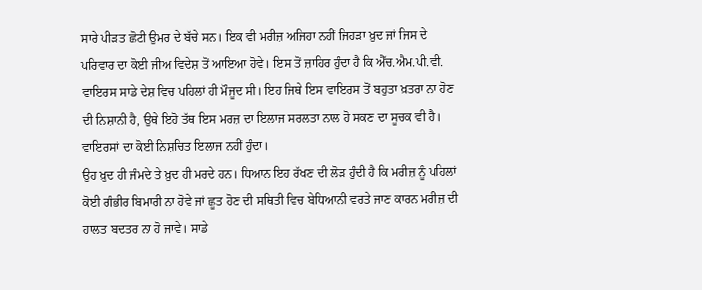ਸਾਰੇ ਪੀੜਤ ਛੋਟੀ ਉਮਰ ਦੇ ਬੱਚੇ ਸਨ। ਇਕ ਵੀ ਮਰੀਜ਼ ਅਜਿਹਾ ਨਹੀਂ ਜਿਹੜਾ ਖ਼ੁਦ ਜਾਂ ਜਿਸ ਦੇ ਪਰਿਵਾਰ ਦਾ ਕੋਈ ਜੀਅ ਵਿਦੇਸ਼ ਤੋਂ ਆਇਆ ਹੋਵੇ। ਇਸ ਤੋਂ ਜ਼ਾਹਿਰ ਹੁੰਦਾ ਹੈ ਕਿ ਐੱਚ.ਐਮ.ਪੀ.ਵੀ. ਵਾਇਰਸ ਸਾਡੇ ਦੇਸ਼ ਵਿਚ ਪਹਿਲਾਂ ਹੀ ਮੌਜੂਦ ਸੀ। ਇਹ ਜਿਥੇ ਇਸ ਵਾਇਰਸ ਤੋਂ ਬਹੁਤਾ ਖ਼ਤਰਾ ਨਾ ਹੋਣ ਦੀ ਨਿਸ਼ਾਨੀ ਹੈ, ਉਥੇ ਇਹੋ ਤੱਥ ਇਸ ਮਰਜ਼ ਦਾ ਇਲਾਜ ਸਰਲਤਾ ਨਾਲ ਹੋ ਸਕਣ ਦਾ ਸੂਚਕ ਵੀ ਹੈ। ਵਾਇਰਸਾਂ ਦਾ ਕੋਈ ਨਿਸ਼ਚਿਤ ਇਲਾਜ ਨਹੀਂ ਹੁੰਦਾ।
ਉਹ ਖ਼ੁਦ ਹੀ ਜੰਮਦੇ ਤੇ ਖ਼ੁਦ ਹੀ ਮਰਦੇ ਹਨ। ਧਿਆਨ ਇਹ ਰੱਖਣ ਦੀ ਲੋੜ ਹੁੰਦੀ ਹੈ ਕਿ ਮਰੀਜ਼ ਨੂੰ ਪਹਿਲਾਂ ਕੋਈ ਗੰਭੀਰ ਬਿਮਾਰੀ ਨਾ ਹੋਵੇ ਜਾਂ ਛੂਤ ਹੋਣ ਦੀ ਸਥਿਤੀ ਵਿਚ ਬੇਧਿਆਨੀ ਵਰਤੇ ਜਾਣ ਕਾਰਨ ਮਰੀਜ਼ ਦੀ ਹਾਲਤ ਬਦਤਰ ਨਾ ਹੋ ਜਾਵੇ। ਸਾਡੇ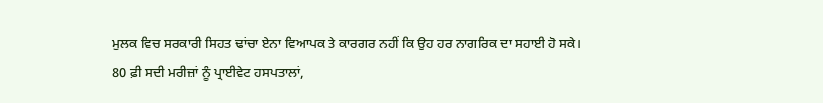ਮੁਲਕ ਵਿਚ ਸਰਕਾਰੀ ਸਿਹਤ ਢਾਂਚਾ ਏਨਾ ਵਿਆਪਕ ਤੇ ਕਾਰਗਰ ਨਹੀਂ ਕਿ ਉਹ ਹਰ ਨਾਗਰਿਕ ਦਾ ਸਹਾਈ ਹੋ ਸਕੇ।
80 ਫ਼ੀ ਸਦੀ ਮਰੀਜ਼ਾਂ ਨੂੰ ਪ੍ਰਾਈਵੇਟ ਹਸਪਤਾਲਾਂ,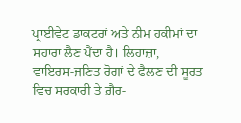ਪ੍ਰਾਈਵੇਟ ਡਾਕਟਰਾਂ ਅਤੇ ਨੀਮ ਹਕੀਮਾਂ ਦਾ ਸਹਾਰਾ ਲੈਣ ਪੈਂਦਾ ਹੈ। ਲਿਹਾਜ਼ਾ, ਵਾਇਰਸ-ਜਣਿਤ ਰੋਗਾਂ ਦੇ ਫੈਲਣ ਦੀ ਸੂਰਤ ਵਿਚ ਸਰਕਾਰੀ ਤੇ ਗ਼ੈਰ-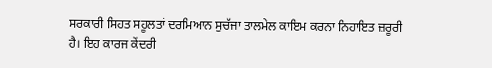ਸਰਕਾਰੀ ਸਿਹਤ ਸਹੂਲਤਾਂ ਦਰਮਿਆਨ ਸੁਚੱਜਾ ਤਾਲਮੇਲ ਕਾਇਮ ਕਰਨਾ ਨਿਹਾਇਤ ਜ਼ਰੂਰੀ ਹੈ। ਇਹ ਕਾਰਜ ਕੇਂਦਰੀ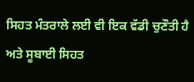ਸਿਹਤ ਮੰਤਰਾਲੇ ਲਈ ਵੀ ਇਕ ਵੱਡੀ ਚੁਣੌਤੀ ਹੈ ਅਤੇ ਸੂਬਾਈ ਸਿਹਤ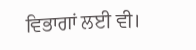ਵਿਭਾਗਾਂ ਲਈ ਵੀ।